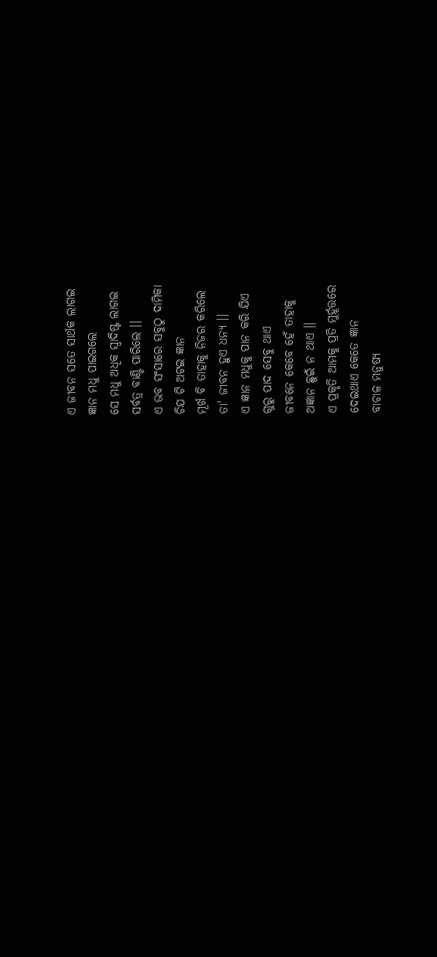ଏ ଜୀବନ ସତେ ସାର୍ଥକ ଲାଗଇ
ଜ୍ଞାନ ମଧୁ ପାଇଗଲେ
ସେ ମଧୁ ଅଧିକ ସ୍ବାଦିଷ୍ଟ ଲାଗଇ
ସର୍ବତ୍ର ବାଣ୍ଟି ପାରିଲେ ।।
ଏ ଭବ ସଂସାରେ ସବୁଠୁ ଦାମିକା
ଚିଯ ଟି ଅଟଇ ଜ୍ଞାନ
ମୂର୍ଖ ବି ତାହାକୁ ନିଜର କରିଲେ
ତା' ଜୀବନ ହୁଏ ଧନ୍ୟ ।।
ଏ ଜ୍ଞାନ ମଧୁକୁ ପାନ କରି ଯିଏ
ଗୁରୁ ପାଦ ସେବୁ ଥାଏ
ଜୀବନେ କେବେ ହେଁ ତାହାକୁ
ଅଜ୍ଞାନ ଛୁଇଁ ନ ଥାଏ ।।
ଏ ପ୍ରକୃତି ଆମକୁ ପ୍ରତି ମୁର୍ହୂତ୍ତରେ
ଦେଇଥାଏ କେତେ ଜ୍ଞାନ
ବାଚାଳ ମନୁଷ୍ୟ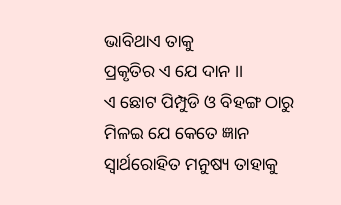ଭାବିଥାଏ ତାକୁ
ପ୍ରକୃତିର ଏ ଯେ ଦାନ ।।
ଏ ଛୋଟ ପିମ୍ପୁଡି ଓ ବିହଙ୍ଗ ଠାରୁ
ମିଳଇ ଯେ କେତେ ଜ୍ଞାନ
ସ୍ବାର୍ଥରୋହିତ ମନୁଷ୍ୟ ତାହାକୁ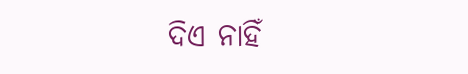ଦିଏ ନାହିଁ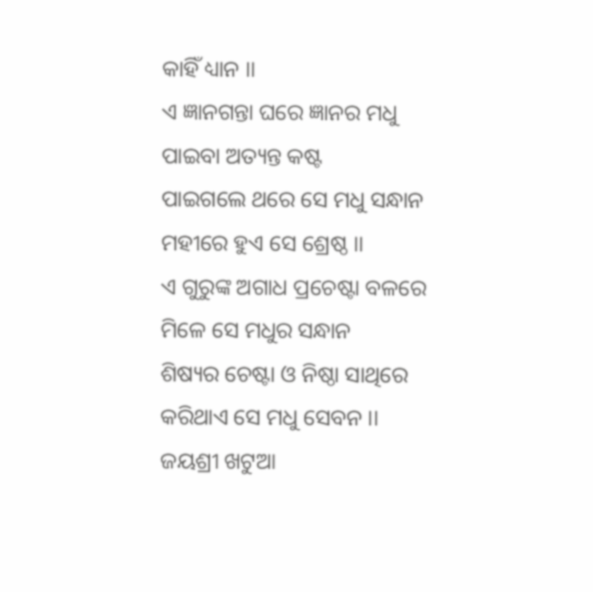କାହିଁ ଧ୍ୟାନ ।।
ଏ ଜ୍ଞାନଗନ୍ତା ଘରେ ଜ୍ଞାନର ମଧୁ
ପାଇବା ଅତ୍ୟନ୍ତ କଷ୍ଟ
ପାଇଗଲେ ଥରେ ସେ ମଧୁ ସନ୍ଧାନ
ମହୀରେ ହୁଏ ସେ ଶ୍ରେଷ୍ଠ ।।
ଏ ଗୁରୁଙ୍କ ଅଗାଧ ପ୍ରଚେଷ୍ଟା ବଳରେ
ମିଳେ ସେ ମଧୁର ସନ୍ଧାନ
ଶିଷ୍ୟର ଚେଷ୍ଟା ଓ ନିଷ୍ଠା ସାଥିରେ
କରିଥାଏ ସେ ମଧୁ ସେବନ ।।
ଜୟଶ୍ରୀ ଖଟୁଆ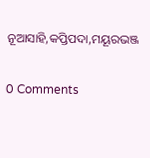ନୂଆସାହି,କପ୍ତିପଦା,ମୟୂରଭଞ୍ଜ


0 Comments